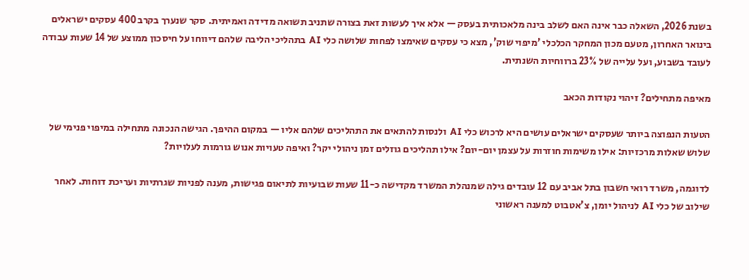בשנת 2026, השאלה כבר אינה האם לשלב בינה מלאכותית בעסק — אלא איך לעשות זאת בצורה שתניב תשואה מדידה ואמיתית. סקר שנערך בקרב 400 עסקים ישראלים בינואר האחרון, מטעם מכון המחקר הכלכלי 'מיפוי שוק', מצא כי עסקים שאימצו לפחות שלושה כלי AI בתהליכי הליבה שלהם דיווחו על חיסכון ממוצע של 14 שעות עבודה לעובד בשבוע, ועל עלייה של 23% ברווחיות השנתית.

מאיפה מתחילים? זיהוי נקודות הכאב

הטעות הנפוצה ביותר שעסקים ישראלים עושים היא לרכוש כלי AI ולנסות להתאים את התהליכים שלהם אליו — במקום ההיפך. הגישה הנכונה מתחילה במיפוי פנימי של שלוש שאלות מרכזיות: אילו משימות חוזרות על עצמן יום-יום? אילו תהליכים גוזלים זמן ניהולי יקר? ואיפה טעויות אנוש גורמות לעלויות?

לדוגמה, משרד רואי חשבון בתל אביב עם 12 עובדים גילה שמנהלת המשרד מקדישה כ-11 שעות שבועיות לתיאום פגישות, מענה לפניות שגרתיות ועריכת דוחות. לאחר שילוב של כלי AI לניהול יומן, צ'אטבוט למענה ראשוני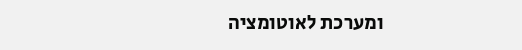ומערכת לאוטומציה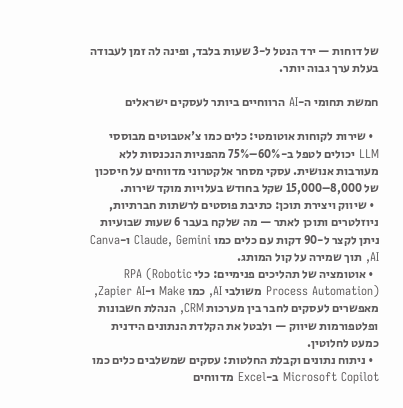של דוחות — ירד הנטל ל-3 שעות בלבד, ופינה לה זמן לעבודה בעלת ערך גבוה יותר.

חמשת תחומי ה-AI הרווחיים ביותר לעסקים ישראלים

  • שירות לקוחות אוטומטי: כלים כמו צ'אטבוטים מבוססי LLM יכולים לטפל ב-60%–75% מהפניות הנכנסות ללא מעורבות אנושית. עסקי מסחר אלקטרוני מדווחים על חיסכון של 8,000–15,000 שקל בחודש בעלויות מוקד שירות.
  • שיווק ויצירת תוכן: כתיבת פוסטים לרשתות חברתיות, ניוזלטרים ותוכן לאתר — מה שלקח בעבר 6 שעות שבועיות ניתן לקצר ל-90 דקות עם כלים כמו Claude, Gemini ו-Canva AI, תוך שמירה על קול המותג.
  • אוטומציה של תהליכים פנימיים: כלי RPA (Robotic Process Automation) משולבי AI, כמו Make ו-Zapier AI, מאפשרים לעסקים לחבר בין מערכות CRM, הנהלת חשבונות ופלטפורמות שיווק — ולבטל את הקלדת הנתונים הידנית כמעט לחלוטין.
  • ניתוח נתונים וקבלת החלטות: עסקים שמשלבים כלים כמו Microsoft Copilot ב-Excel מדווחים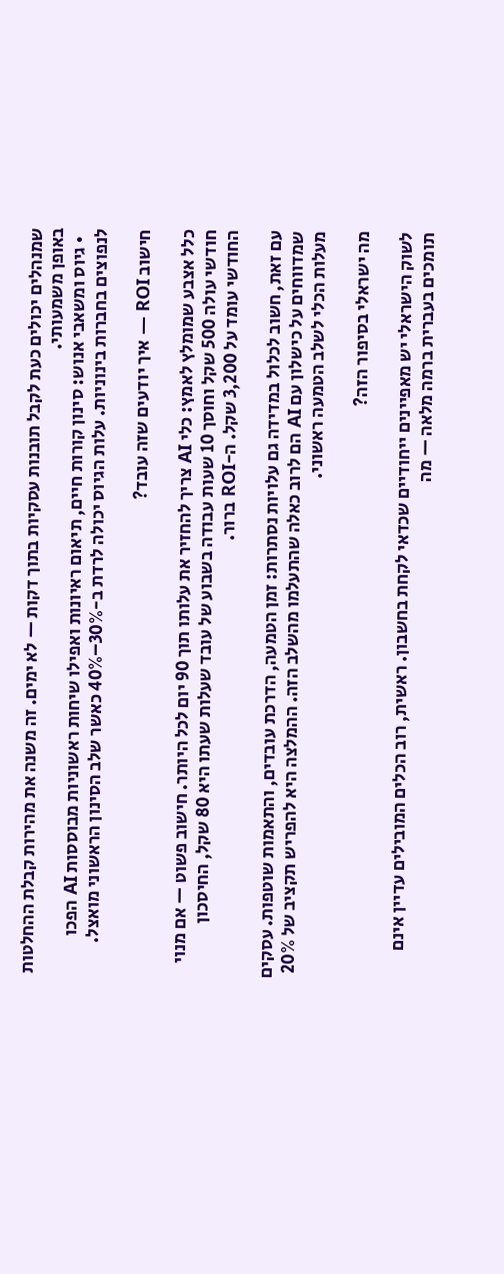שמנהלים יכולים כעת לקבל תובנות עסקיות בתוך דקות — לא ימים. זה משנה את מהירות קבלת ההחלטות באופן משמעותי.
  • גיוס ומשאבי אנוש: סינון קורות חיים, תיאום ראיונות ואפילו שיחות ראשוניות מבוססות AI הפכו לנפוצים בחברות בינוניות. עלות הגיוס יכולה לרדת ב-30%–40% כאשר שלב הסינון הראשוני מואצל.

חישוב ROI — איך יודעים שזה עובד?

כלל אצבע שמומלץ לאמץ: כלי AI צריך להחזיר את עלותו תוך 90 יום לכל היותר. חישוב פשוט — אם מנוי חודשי עולה 500 שקל וחוסך 10 שעות עבודה בשבוע של עובד שעלות שעתו היא 80 שקל, החיסכון החודשי עומד על 3,200 שקל. ה-ROI ברור.

עם זאת, חשוב לכלול במדידה גם עלויות נסתרות: זמן הטמעה, הדרכת עובדים, והתאמות שוטפות. עסקים שמדווחים על כישלון עם AI הם לרוב כאלה שהתעלמו מהשלב הזה. ההמלצה היא להפריש תקציב של 20% מעלות הכלי לשלב הטמעה ראשוני.

מה ישראלי בסיפור הזה?

לשוק הישראלי יש מאפיינים ייחודיים שכדאי לקחת בחשבון. ראשית, רוב הכלים המובילים עדיין אינם תומכים בעברית ברמה מלאה — מה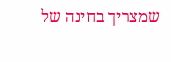שמצריך בחינה של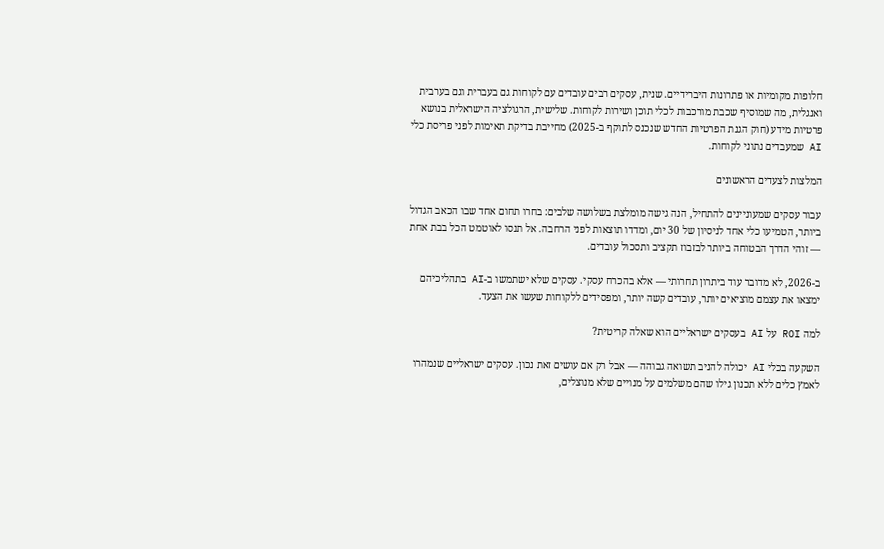חלופות מקומיות או פתרונות היברידיים. שנית, עסקים רבים עובדים עם לקוחות גם בעברית וגם בערבית ואנגלית, מה שמוסיף שכבת מורכבות לכלי תוכן ושירות לקוחות. שלישית, הרגולציה הישראלית בנושא פרטיות מידע (חוק הגנת הפרטיות החדש שנכנס לתוקף ב-2025) מחייבת בדיקת תאימות לפני פריסת כלי AI שמעבדים נתוני לקוחות.

המלצות לצעדים הראשונים

עבור עסקים שמעוניינים להתחיל, הנה גישה מומלצת בשלושה שלבים: בחרו תחום אחד שבו הכאב הגדול ביותר, הטמיעו כלי אחד לניסיון של 30 יום, ומדדו תוצאות לפני הרחבה. אל תנסו לאוטמט הכל בבת אחת — זוהי הדרך הבטוחה ביותר לבזבוז תקציב ותסכול עובדים.

ב-2026, לא מדובר עוד ביתרון תחרותי — אלא בהכרח עסקי. עסקים שלא ישתמשו ב-AI בתהליכיהם ימצאו את עצמם מוציאים יותר, עובדים קשה יותר, ומפסידים ללקוחות שעשו את הצעד.

למה ROI על AI בעסקים ישראליים הוא שאלה קריטית?

השקעה בכלי AI יכולה להניב תשואה גבוהה — אבל רק אם עושים זאת נכון. עסקים ישראליים שנמהרו לאמץ כלים ללא תכנון גילו שהם משלמים על מנויים שלא מנוצלים,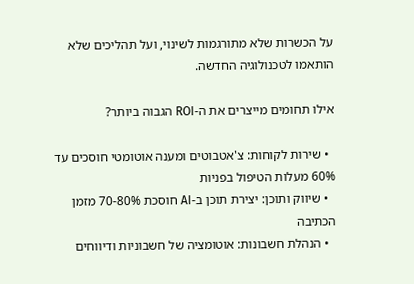על הכשרות שלא מתורגמות לשינוי, ועל תהליכים שלא הותאמו לטכנולוגיה החדשה.

אילו תחומים מייצרים את ה-ROI הגבוה ביותר?

  • שירות לקוחות: צ'אטבוטים ומענה אוטומטי חוסכים עד 60% מעלות הטיפול בפניות
  • שיווק ותוכן: יצירת תוכן ב-AI חוסכת 70-80% מזמן הכתיבה
  • הנהלת חשבונות: אוטומציה של חשבוניות ודיווחים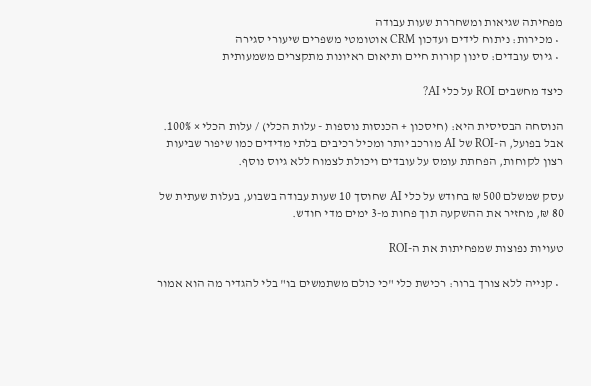מפחיתה שגיאות ומשחררת שעות עבודה
  • מכירות: ניתוח לידים ועדכון CRM אוטומטי משפרים שיעורי סגירה
  • גיוס עובדים: סינון קורות חיים ותיאום ראיונות מתקצרים משמעותית

כיצד מחשבים ROI על כלי AI?

הנוסחה הבסיסית היא: (חיסכון + הכנסות נוספות - עלות הכלי) / עלות הכלי × 100%. אבל בפועל, ה-ROI של AI מורכב יותר ומכיל רכיבים בלתי מדידים כמו שיפור שביעות רצון לקוחות, הפחתת עומס על עובדים ויכולת לצמוח ללא גיוס נוסף.

עסק שמשלם 500 ₪ בחודש על כלי AI שחוסך 10 שעות עבודה בשבוע, בעלות שעתית של 80 ₪, מחזיר את ההשקעה תוך פחות מ-3 ימים מדי חודש.

טעויות נפוצות שמפחיתות את ה-ROI

  • קנייה ללא צורך ברור: רכישת כלי "כי כולם משתמשים בו" בלי להגדיר מה הוא אמור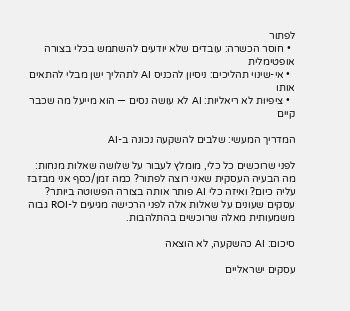לפתור
  • חוסר הכשרה: עובדים שלא יודעים להשתמש בכלי בצורה אופטימלית
  • אי-שינוי תהליכים: ניסיון להכניס AI לתהליך ישן מבלי להתאים אותו
  • ציפיות לא ריאליות: AI לא עושה נסים — הוא מייעל מה שכבר קיים

המדריך המעשי: שלבים להשקעה נכונה ב-AI

לפני שרוכשים כל כלי, מומלץ לעבור על שלושה שאלות מנחות: מה הבעיה העסקית שאני רוצה לפתור? כמה זמן/כסף אני מבזבז עליה כיום? ואיזה כלי AI פותר אותה בצורה הפשוטה ביותר? עסקים שעונים על שאלות אלה לפני הרכישה מגיעים ל-ROI גבוה משמעותית מאלה שרוכשים בהתלהבות.

סיכום: AI כהשקעה, לא הוצאה

עסקים ישראליים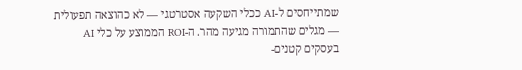שמתייחסים ל-AI ככלי השקעה אסטרטגי — לא כהוצאה תפעולית — מגלים שהתמורה מגיעה מהר. ה-ROI הממוצע על כלי AI בעסקים קטנים-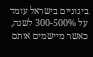בינוניים בישראל עומד על 300-500% לשנה, כאשר מיישמים אותם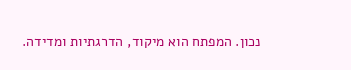נכון. המפתח הוא מיקוד, הדרגתיות ומדידה.